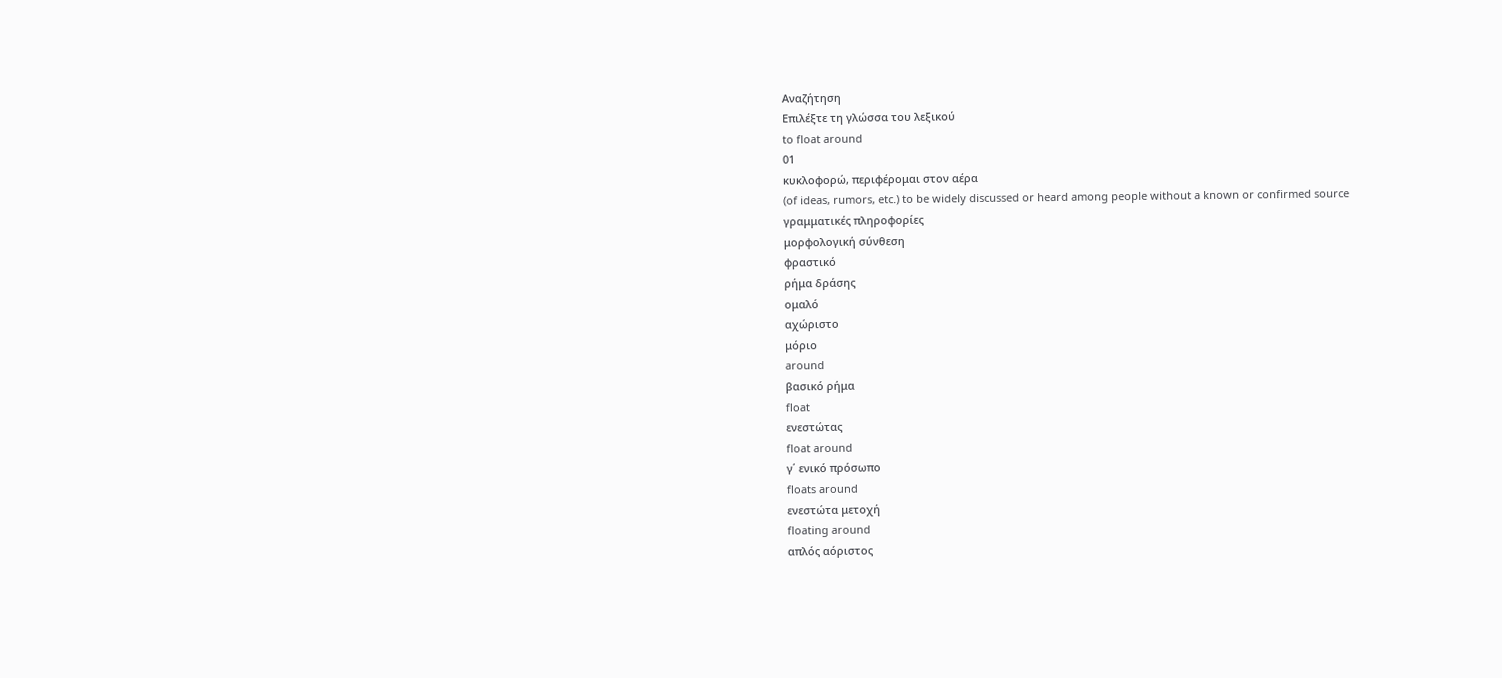Αναζήτηση
Επιλέξτε τη γλώσσα του λεξικού
to float around
01
κυκλοφορώ, περιφέρομαι στον αέρα
(of ideas, rumors, etc.) to be widely discussed or heard among people without a known or confirmed source
γραμματικές πληροφορίες
μορφολογική σύνθεση
φραστικό
ρήμα δράσης
ομαλό
αχώριστο
μόριο
around
βασικό ρήμα
float
ενεστώτας
float around
γ΄ ενικό πρόσωπο
floats around
ενεστώτα μετοχή
floating around
απλός αόριστος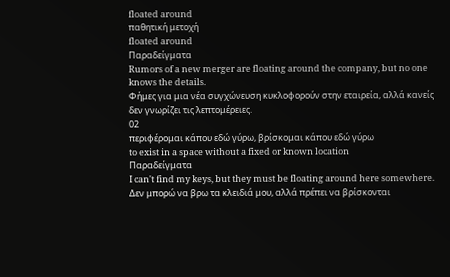floated around
παθητική μετοχή
floated around
Παραδείγματα
Rumors of a new merger are floating around the company, but no one knows the details.
Φήμες για μια νέα συγχώνευση κυκλοφορούν στην εταιρεία, αλλά κανείς δεν γνωρίζει τις λεπτομέρειες.
02
περιφέρομαι κάπου εδώ γύρω, βρίσκομαι κάπου εδώ γύρω
to exist in a space without a fixed or known location
Παραδείγματα
I can't find my keys, but they must be floating around here somewhere.
Δεν μπορώ να βρω τα κλειδιά μου, αλλά πρέπει να βρίσκονται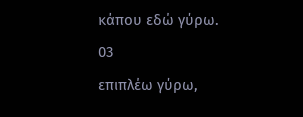κάπου εδώ γύρω.
03
επιπλέω γύρω,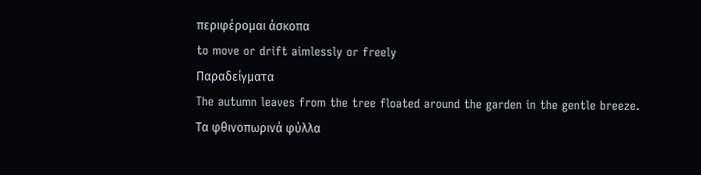περιφέρομαι άσκοπα
to move or drift aimlessly or freely
Παραδείγματα
The autumn leaves from the tree floated around the garden in the gentle breeze.
Τα φθινοπωρινά φύλλα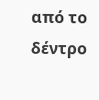από το δέντρο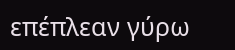επέπλεαν γύρω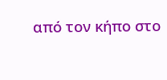από τον κήπο στο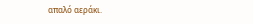απαλό αεράκι.